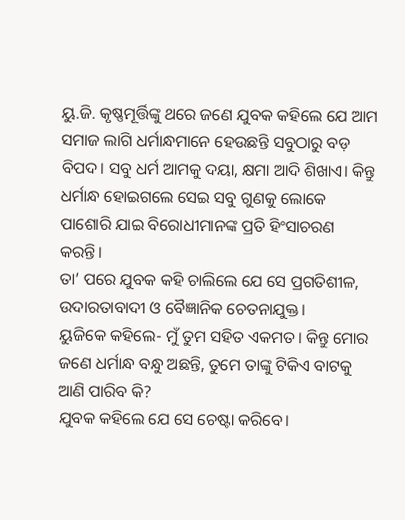ୟୁ.ଜି. କୃଷ୍ଣମୂର୍ତ୍ତିଙ୍କୁ ଥରେ ଜଣେ ଯୁବକ କହିଲେ ଯେ ଆମ ସମାଜ ଲାଗି ଧର୍ମାନ୍ଧମାନେ ହେଉଛନ୍ତି ସବୁଠାରୁ ବଡ଼ ବିପଦ। ସବୁ ଧର୍ମ ଆମକୁ ଦୟା, କ୍ଷମା ଆଦି ଶିଖାଏ। କିନ୍ତୁ ଧର୍ମାନ୍ଧ ହୋଇଗଲେ ସେଇ ସବୁ ଗୁଣକୁ ଲୋକେ ପାଶୋରି ଯାଇ ବିରୋଧୀମାନଙ୍କ ପ୍ରତି ହିଂସାଚରଣ କରନ୍ତି।
ତା’ ପରେ ଯୁବକ କହି ଚାଲିଲେ ଯେ ସେ ପ୍ରଗତିଶୀଳ, ଉଦାରତାବାଦୀ ଓ ବୈଜ୍ଞାନିକ ଚେତନାଯୁକ୍ତ।
ୟୁଜିକେ କହିଲେ- ମୁଁ ତୁମ ସହିତ ଏକମତ। କିନ୍ତୁ ମୋର ଜଣେ ଧର୍ମାନ୍ଧ ବନ୍ଧୁ ଅଛନ୍ତି, ତୁମେ ତାଙ୍କୁ ଟିକିଏ ବାଟକୁ ଆଣି ପାରିବ କି?
ଯୁବକ କହିଲେ ଯେ ସେ ଚେଷ୍ଟା କରିବେ।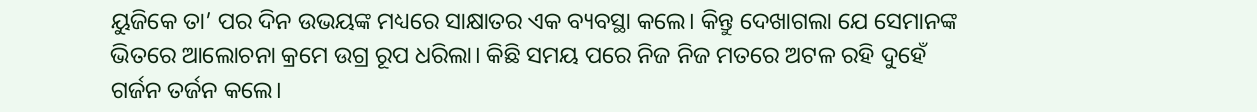ୟୁଜିକେ ତା’ ପର ଦିନ ଉଭୟଙ୍କ ମଧ୍ୟରେ ସାକ୍ଷାତର ଏକ ବ୍ୟବସ୍ଥା କଲେ। କିନ୍ତୁ ଦେଖାଗଲା ଯେ ସେମାନଙ୍କ ଭିତରେ ଆଲୋଚନା କ୍ରମେ ଉଗ୍ର ରୂପ ଧରିଲା। କିଛି ସମୟ ପରେ ନିଜ ନିଜ ମତରେ ଅଟଳ ରହି ଦୁହେଁ ଗର୍ଜନ ତର୍ଜନ କଲେ।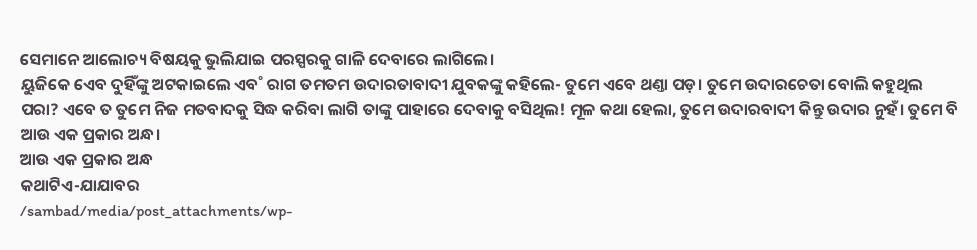ସେମାନେ ଆଲୋଚ୍ୟ ବିଷୟକୁ ଭୁଲିଯାଇ ପରସ୍ପରକୁ ଗାଳି ଦେବାରେ ଲାଗିଲେ।
ୟୁଜିକେ ଏେବ ଦୁହିଁଙ୍କୁ ଅଟକାଇଲେ ଏବ˚ ରାଗ ତମତମ ଉଦାରତାବାଦୀ ଯୁବକଙ୍କୁ କହିଲେ- ତୁମେ ଏବେ ଥଣ୍ତା ପଡ଼। ତୁମେ ଉଦାରଚେତା ବୋଲି କହୁଥିଲ ପରା? ଏବେ ତ ତୁମେ ନିଜ ମତବାଦକୁ ସିଦ୍ଧ କରିବା ଲାଗି ତାଙ୍କୁ ପାହାରେ ଦେବାକୁ ବସିଥିଲ! ମୂଳ କଥା ହେଲା, ତୁମେ ଉଦାରବାଦୀ କିନ୍ତୁ ଉଦାର ନୁହଁ। ତୁମେ ବି ଆଉ ଏକ ପ୍ରକାର ଅନ୍ଧ।
ଆଉ ଏକ ପ୍ରକାର ଅନ୍ଧ
କଥାଟିଏ-ଯାଯାବର
/sambad/media/post_attachments/wp-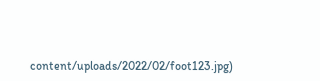content/uploads/2022/02/foot123.jpg)